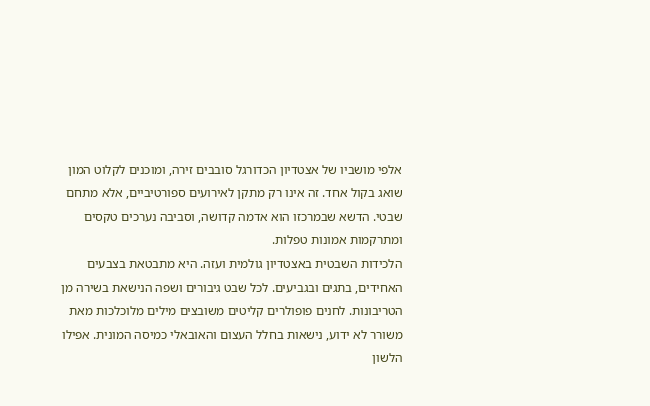אלפי מושביו של אצטדיון הכדורגל סובבים זירה, ומוכנים לקלוט המון שואג בקול אחד. זה אינו רק מתקן לאירועים ספורטיביים, אלא מתחם שבטי. הדשא שבמרכזו הוא אדמה קדושה, וסביבה נערכים טקסים ומתרקמות אמונות טפלות.
הלכידות השבטית באצטדיון גולמית ועזה. היא מתבטאת בצבעים האחידים, בתגים ובגביעים. לכל שבט גיבורים ושפה הנישאת בשירה מן הטריבונות. לחנים פופולרים קליטים משובצים מילים מלוכלכות מאת משורר לא ידוע, נישאות בחלל העצום והאובאלי כמיסה המונית. אפילו הלשון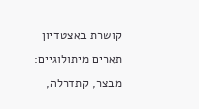קושרת באצטדיון תארים מיתולוגיים: מבצר, קתדרלה,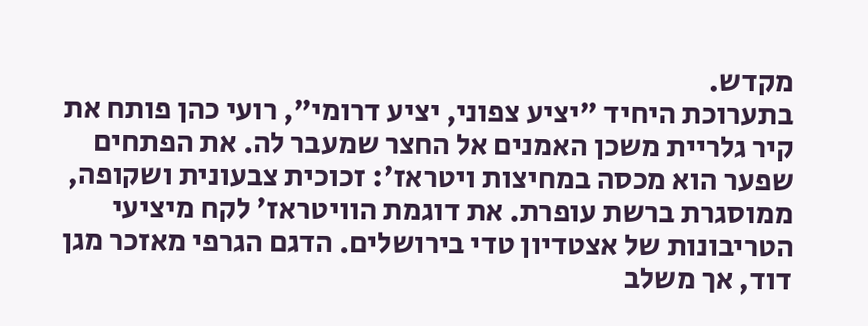מקדש.
בתערוכת היחיד "יציע צפוני, יציע דרומי", רועי כהן פותח את קיר גלריית משכן האמנים אל החצר שמעבר לה. את הפתחים שפער הוא מכסה במחיצות ויטראז׳: זכוכית צבעונית ושקופה, ממוסגרת ברשת עופרת. את דוגמת הוויטראז׳ לקח מיציעי הטריבונות של אצטדיון טדי בירושלים. הדגם הגרפי מאזכר מגן דוד, אך משלב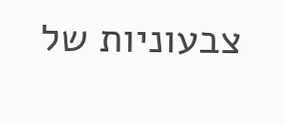צבעוניות של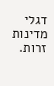דגלי מדינות זרות.